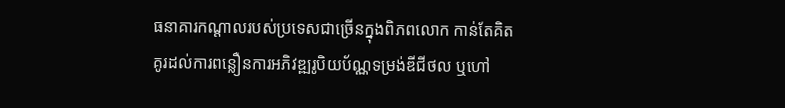ធនាគារកណ្ដាលរបស់ប្រទេសជាច្រើនក្នុងពិភពលោក កាន់តែគិតគូរដល់ការពន្លឿនការអភិវឌ្ឍរូបិយប័ណ្ណទម្រង់ឌីជីថល ឬហៅ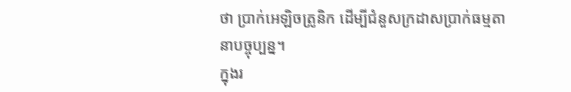ថា ប្រាក់អេឡិចត្រូនិក ដើម្បីជំនួសក្រដាសប្រាក់ធម្មតានាបច្ចុប្បន្ន។
ក្នុងរ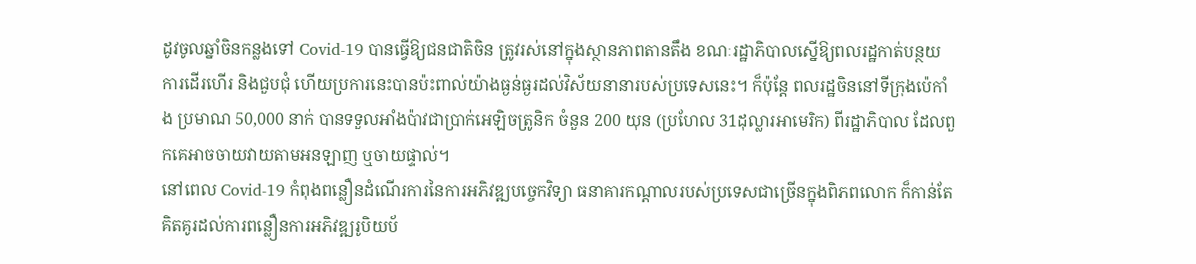ដូវចូលឆ្នាំចិនកន្លងទៅ Covid-19 បានធ្វើឱ្យជនជាតិចិន ត្រូវរស់នៅក្នុងស្ថានភាពតានតឹង ខណៈរដ្ឋាភិបាលស្នើឱ្យពលរដ្ឋកាត់បន្ថយការដើរហើរ និងជួបជុំ ហើយប្រការនេះបានប៉ះពាល់យ៉ាងធ្ងន់ធ្ងរដល់វិស័យនានារបស់ប្រទេសនេះ។ ក៏ប៉ុន្តែ ពលរដ្ឋចិននៅទីក្រុងប៉េកាំង ប្រមាណ 50,000 នាក់ បានទទួលអាំងប៉ាវជាប្រាក់អេឡិចត្រូនិក ចំនួន 200 យុន (ប្រហែល 31ដុល្លារអាមេរិក) ពីរដ្ឋាភិបាល ដែលពួកគេអាចចាយវាយតាមអនឡាញ ឬចាយផ្ទាល់។
នៅពេល Covid-19 កំពុងពន្លឿនដំណើរការនៃការអភិវឌ្ឍបច្ចេកវិទ្យា ធនាគារកណ្ដាលរបស់ប្រទេសជាច្រើនក្នុងពិភពលោក ក៏កាន់តែគិតគូរដល់ការពន្លឿនការអភិវឌ្ឍរូបិយប័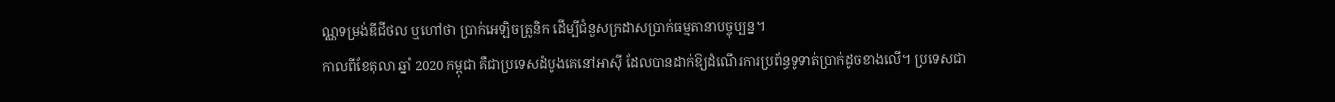ណ្ណទម្រង់ឌីជីថល ឬហៅថា ប្រាក់អេឡិចត្រូនិក ដើម្បីជំនួសក្រដាសប្រាក់ធម្មតានាបច្ចុប្បន្ន។
កាលពីខែតុលា ឆ្នាំ 2020 កម្ពុជា គឺជាប្រទេសដំបូងគេនៅអាស៊ី ដែលបានដាក់ឱ្យដំណើរការប្រព័ន្ធទូទាត់ប្រាក់ដូចខាងលើ។ ប្រទេសជា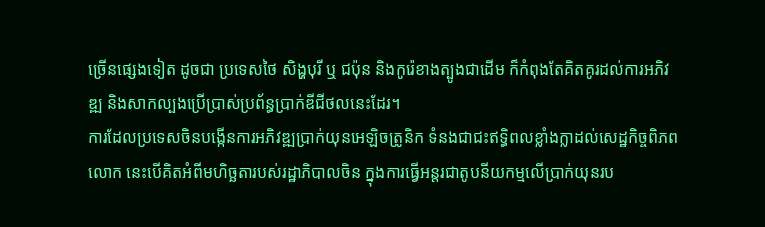ច្រើនផ្សេងទៀត ដូចជា ប្រទេសថៃ សិង្ហបុរី ឬ ជប៉ុន និងកូរ៉េខាងត្បូងជាដើម ក៏កំពុងតែគិតគូរដល់ការអភិវឌ្ឍ និងសាកល្បងប្រើប្រាស់ប្រព័ន្ធប្រាក់ឌីជីថលនេះដែរ។
ការដែលប្រទេសចិនបង្កើនការអភិវឌ្ឍប្រាក់យុនអេឡិចត្រូនិក ទំនងជាជះឥទ្ធិពលខ្លាំងក្លាដល់សេដ្ឋកិច្ចពិភពលោក នេះបើគិតអំពីមហិច្ឆតារបស់រដ្ឋាភិបាលចិន ក្នុងការធ្វើអន្តរជាតូបនីយកម្មលើប្រាក់យុនរប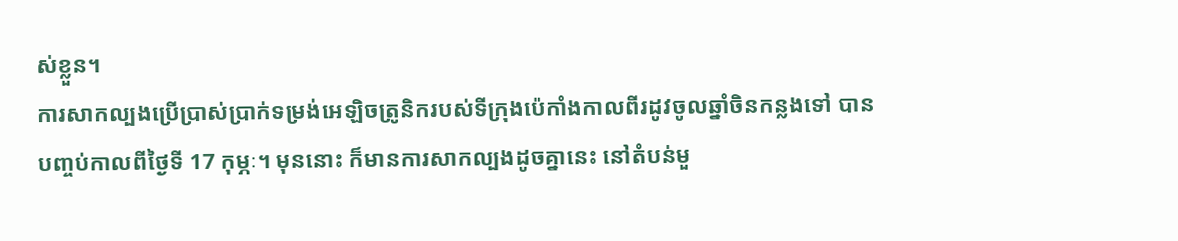ស់ខ្លួន។
ការសាកល្បងប្រើប្រាស់ប្រាក់ទម្រង់អេឡិចត្រូនិករបស់ទីក្រុងប៉េកាំងកាលពីរដូវចូលឆ្នាំចិនកន្លងទៅ បានបញ្ចប់កាលពីថ្ងៃទី 17 កុម្ភៈ។ មុននោះ ក៏មានការសាកល្បងដូចគ្នានេះ នៅតំបន់មួ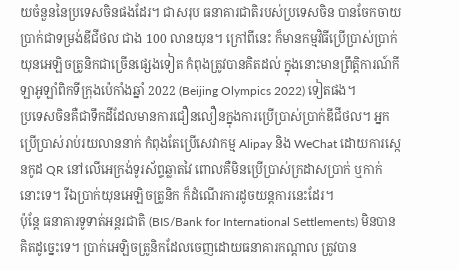យចំនួននៃប្រទេសចិនផងដែរ។ ជាសរុប ធនាគារជាតិរបស់ប្រទេសចិន បានចែកចាយប្រាក់ជាទម្រង់ឌីជីថល ជាង 100 លានយុន។ ក្រៅពីនេះ ក៏មានកម្មវិធីប្រើប្រាស់ប្រាក់យុនអេឡិចត្រូនិកជាច្រើនផ្សេងទៀត កំពុងត្រូវបានគិតដល់ ក្នុងនោះមានព្រឹត្តិការណ៍កីឡាអូឡាំពិកទីក្រុងប៉េកាំងឆ្នាំ 2022 (Beijing Olympics 2022) ទៀតផង។
ប្រទេសចិនគឺជាទឹកដីដែលមានការជឿនលឿនក្នុងការប្រើប្រាស់ប្រាក់ឌីជីថល។ អ្នកប្រើប្រាស់រាប់រយលាននាក់ កំពុងតែប្រើសេវាកម្ម Alipay និង WeChat ដោយការស្កេនកូដ QR នៅលើអេក្រង់ទូរស័ព្ទឆ្លាតវៃ ពោលគឺមិនប្រើប្រាស់ក្រដាសប្រាក់ ឬកាក់នោះទេ។ រីឯប្រាក់យុនអេឡិចត្រូនិក ក៏ដំណើរការដូចយន្តការនេះដែរ។
ប៉ុន្តែ ធនាគារទូទាត់អន្តរជាតិ (BIS/Bank for International Settlements) មិនបានគិតដូច្នេះទេ។ ប្រាក់អេឡិចត្រូនិកដែលចេញដោយធនាគារកណ្ដាល ត្រូវបាន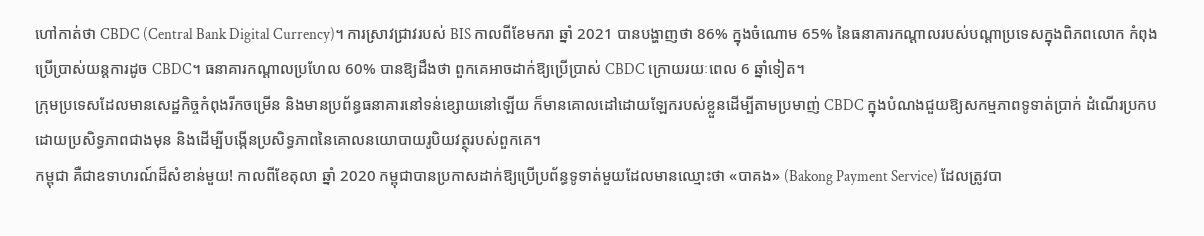ហៅកាត់ថា CBDC (Central Bank Digital Currency)។ ការស្រាវជ្រាវរបស់ BIS កាលពីខែមករា ឆ្នាំ 2021 បានបង្ហាញថា 86% ក្នុងចំណោម 65% នៃធនាគារកណ្ដាលរបស់បណ្ដាប្រទេសក្នុងពិភពលោក កំពុងប្រើប្រាស់យន្តការដូច CBDC។ ធនាគារកណ្ដាលប្រហែល 60% បានឱ្យដឹងថា ពួកគេអាចដាក់ឱ្យប្រើប្រាស់ CBDC ក្រោយរយៈពេល 6 ឆ្នាំទៀត។
ក្រុមប្រទេសដែលមានសេដ្ឋកិច្ចកំពុងរីកចម្រើន និងមានប្រព័ន្ធធនាគារនៅទន់ខ្សោយនៅឡើយ ក៏មានគោលដៅដោយឡែករបស់ខ្លួនដើម្បីតាមប្រមាញ់ CBDC ក្នុងបំណងជួយឱ្យសកម្មភាពទូទាត់ប្រាក់ ដំណើរប្រកបដោយប្រសិទ្ធភាពជាងមុន និងដើម្បីបង្កើនប្រសិទ្ធភាពនៃគោលនយោបាយរូបិយវត្ថុរបស់ពួកគេ។
កម្ពុជា គឺជាឧទាហរណ៍ដ៏សំខាន់មួយ! កាលពីខែតុលា ឆ្នាំ 2020 កម្ពុជាបានប្រកាសដាក់ឱ្យប្រើប្រព័ន្ធទូទាត់មួយដែលមានឈ្មោះថា «បាគង» (Bakong Payment Service) ដែលត្រូវបា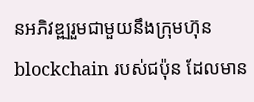នអភិវឌ្ឍរួមជាមួយនឹងក្រុមហ៊ុន blockchain របស់ជប៉ុន ដែលមាន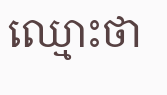ឈ្មោះថា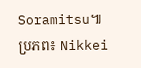Soramitsu៕
ប្រភព៖ Nikkei